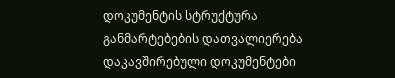დოკუმენტის სტრუქტურა
განმარტებების დათვალიერება
დაკავშირებული დოკუმენტები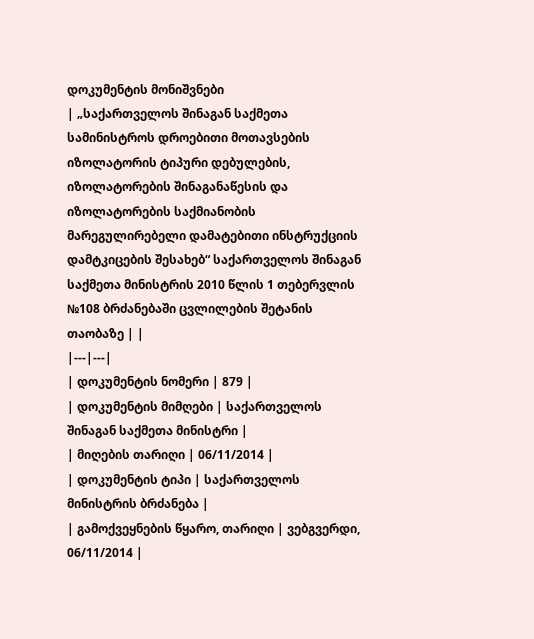დოკუმენტის მონიშვნები
| „საქართველოს შინაგან საქმეთა სამინისტროს დროებითი მოთავსების იზოლატორის ტიპური დებულების, იზოლატორების შინაგანაწესის და იზოლატორების საქმიანობის მარეგულირებელი დამატებითი ინსტრუქციის დამტკიცების შესახებ“ საქართველოს შინაგან საქმეთა მინისტრის 2010 წლის 1 თებერვლის №108 ბრძანებაში ცვლილების შეტანის თაობაზე | |
|---|---|
| დოკუმენტის ნომერი | 879 |
| დოკუმენტის მიმღები | საქართველოს შინაგან საქმეთა მინისტრი |
| მიღების თარიღი | 06/11/2014 |
| დოკუმენტის ტიპი | საქართველოს მინისტრის ბრძანება |
| გამოქვეყნების წყარო, თარიღი | ვებგვერდი, 06/11/2014 |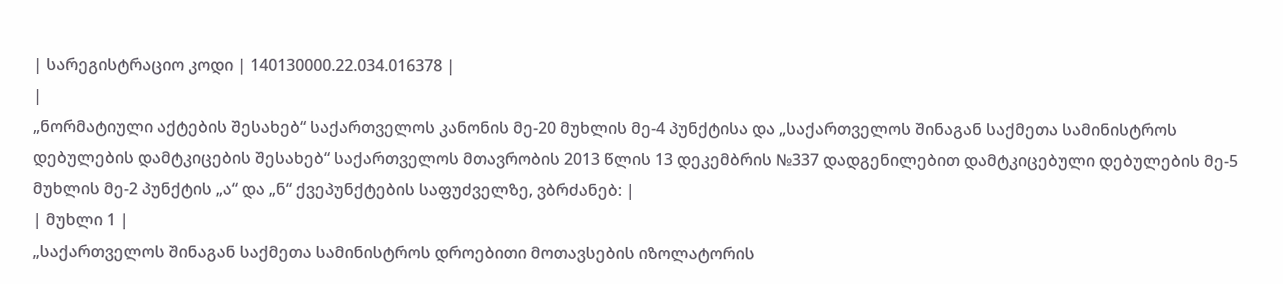| სარეგისტრაციო კოდი | 140130000.22.034.016378 |
|
„ნორმატიული აქტების შესახებ“ საქართველოს კანონის მე-20 მუხლის მე-4 პუნქტისა და „საქართველოს შინაგან საქმეთა სამინისტროს დებულების დამტკიცების შესახებ“ საქართველოს მთავრობის 2013 წლის 13 დეკემბრის №337 დადგენილებით დამტკიცებული დებულების მე-5 მუხლის მე-2 პუნქტის „ა“ და „ნ“ ქვეპუნქტების საფუძველზე, ვბრძანებ: |
| მუხლი 1 |
„საქართველოს შინაგან საქმეთა სამინისტროს დროებითი მოთავსების იზოლატორის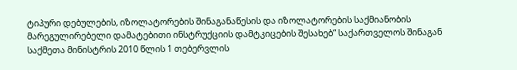ტიპური დებულების, იზოლატორების შინაგანაწესის და იზოლატორების საქმიანობის მარეგულირებელი დამატებითი ინსტრუქციის დამტკიცების შესახებ“ საქართველოს შინაგან საქმეთა მინისტრის 2010 წლის 1 თებერვლის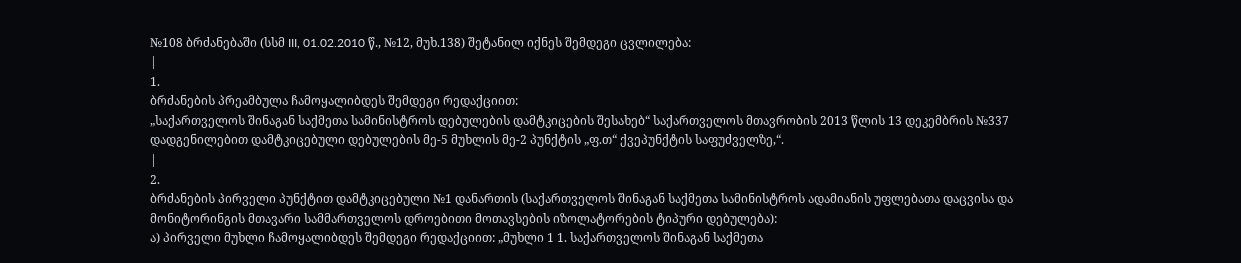№108 ბრძანებაში (სსმ III, 01.02.2010 წ., №12, მუხ.138) შეტანილ იქნეს შემდეგი ცვლილება:
|
1.
ბრძანების პრეამბულა ჩამოყალიბდეს შემდეგი რედაქციით:
„საქართველოს შინაგან საქმეთა სამინისტროს დებულების დამტკიცების შესახებ“ საქართველოს მთავრობის 2013 წლის 13 დეკემბრის №337 დადგენილებით დამტკიცებული დებულების მე-5 მუხლის მე-2 პუნქტის „ფ.თ“ ქვეპუნქტის საფუძველზე,“.
|
2.
ბრძანების პირველი პუნქტით დამტკიცებული №1 დანართის (საქართველოს შინაგან საქმეთა სამინისტროს ადამიანის უფლებათა დაცვისა და მონიტორინგის მთავარი სამმართველოს დროებითი მოთავსების იზოლატორების ტიპური დებულება):
ა) პირველი მუხლი ჩამოყალიბდეს შემდეგი რედაქციით: „მუხლი 1 1. საქართველოს შინაგან საქმეთა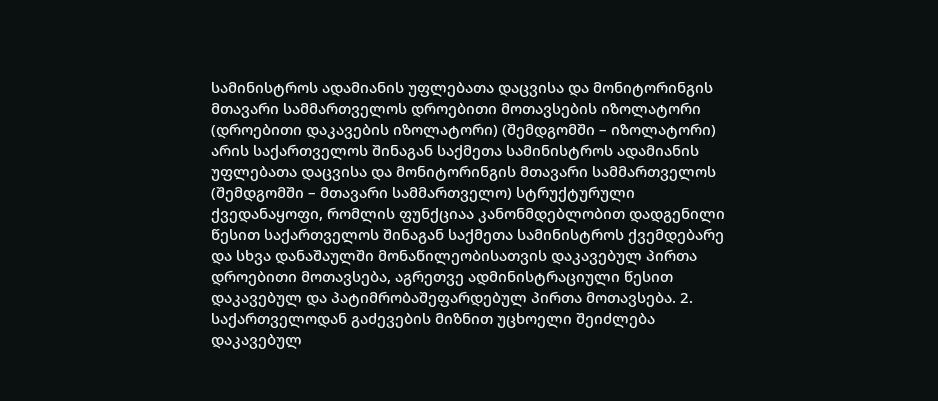სამინისტროს ადამიანის უფლებათა დაცვისა და მონიტორინგის მთავარი სამმართველოს დროებითი მოთავსების იზოლატორი (დროებითი დაკავების იზოლატორი) (შემდგომში – იზოლატორი) არის საქართველოს შინაგან საქმეთა სამინისტროს ადამიანის უფლებათა დაცვისა და მონიტორინგის მთავარი სამმართველოს (შემდგომში – მთავარი სამმართველო) სტრუქტურული ქვედანაყოფი, რომლის ფუნქციაა კანონმდებლობით დადგენილი წესით საქართველოს შინაგან საქმეთა სამინისტროს ქვემდებარე და სხვა დანაშაულში მონაწილეობისათვის დაკავებულ პირთა დროებითი მოთავსება, აგრეთვე ადმინისტრაციული წესით დაკავებულ და პატიმრობაშეფარდებულ პირთა მოთავსება. 2. საქართველოდან გაძევების მიზნით უცხოელი შეიძლება დაკავებულ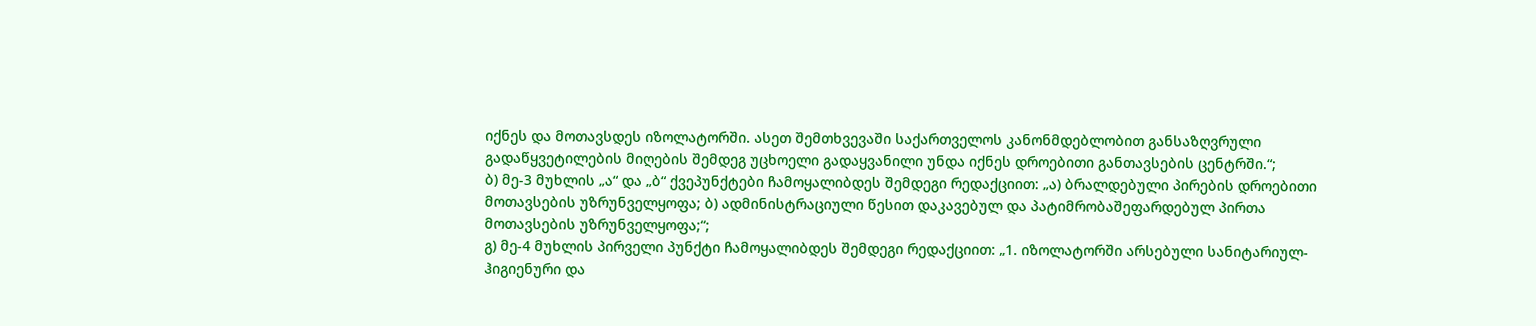იქნეს და მოთავსდეს იზოლატორში. ასეთ შემთხვევაში საქართველოს კანონმდებლობით განსაზღვრული გადაწყვეტილების მიღების შემდეგ უცხოელი გადაყვანილი უნდა იქნეს დროებითი განთავსების ცენტრში.“;
ბ) მე-3 მუხლის „ა“ და „ბ“ ქვეპუნქტები ჩამოყალიბდეს შემდეგი რედაქციით: „ა) ბრალდებული პირების დროებითი მოთავსების უზრუნველყოფა; ბ) ადმინისტრაციული წესით დაკავებულ და პატიმრობაშეფარდებულ პირთა მოთავსების უზრუნველყოფა;“;
გ) მე-4 მუხლის პირველი პუნქტი ჩამოყალიბდეს შემდეგი რედაქციით: „1. იზოლატორში არსებული სანიტარიულ-ჰიგიენური და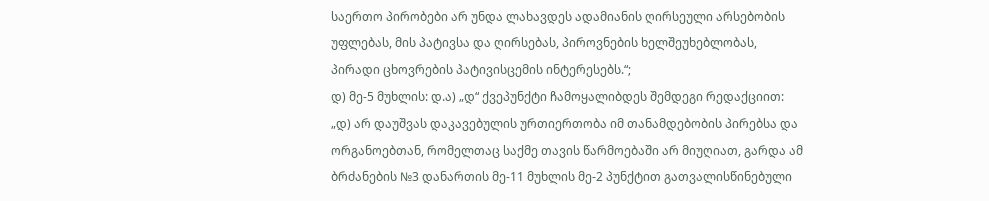საერთო პირობები არ უნდა ლახავდეს ადამიანის ღირსეული არსებობის უფლებას, მის პატივსა და ღირსებას, პიროვნების ხელშეუხებლობას, პირადი ცხოვრების პატივისცემის ინტერესებს.“;
დ) მე-5 მუხლის: დ.ა) „დ“ ქვეპუნქტი ჩამოყალიბდეს შემდეგი რედაქციით: „დ) არ დაუშვას დაკავებულის ურთიერთობა იმ თანამდებობის პირებსა და ორგანოებთან, რომელთაც საქმე თავის წარმოებაში არ მიუღიათ, გარდა ამ ბრძანების №3 დანართის მე-11 მუხლის მე-2 პუნქტით გათვალისწინებული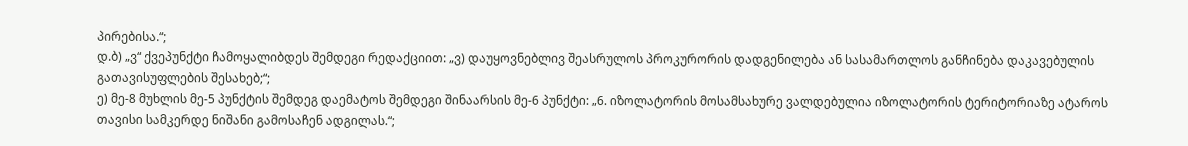პირებისა.“;
დ.ბ) „ვ“ ქვეპუნქტი ჩამოყალიბდეს შემდეგი რედაქციით: „ვ) დაუყოვნებლივ შეასრულოს პროკურორის დადგენილება ან სასამართლოს განჩინება დაკავებულის გათავისუფლების შესახებ;“;
ე) მე-8 მუხლის მე-5 პუნქტის შემდეგ დაემატოს შემდეგი შინაარსის მე-6 პუნქტი: „6. იზოლატორის მოსამსახურე ვალდებულია იზოლატორის ტერიტორიაზე ატაროს თავისი სამკერდე ნიშანი გამოსაჩენ ადგილას.“;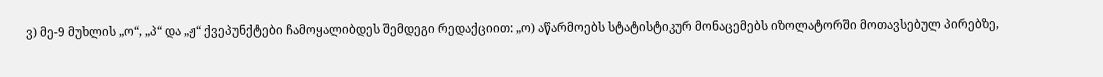ვ) მე-9 მუხლის „ო“, „პ“ და „ჟ“ ქვეპუნქტები ჩამოყალიბდეს შემდეგი რედაქციით: „ო) აწარმოებს სტატისტიკურ მონაცემებს იზოლატორში მოთავსებულ პირებზე,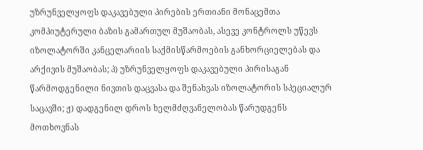უზრუნველყოფს დაკავებული პირების ერთიანი მონაცემთა კომპიუტერული ბაზის გამართულ მუშაობას, ასევე კონტროლს უწევს იზოლატორში კანცელარიის საქმისწარმოების განხორციელებას და არქივის მუშაობას; პ) უზრუნველყოფს დაკავებული პირისაგან წარმოდგენილი ნივთის დაცვასა და შენახვას იზოლატორის სპეციალურ საცავში; ჟ) დადგენილ დროს ხელმძღვანელობას წარუდგენს მოთხოვნას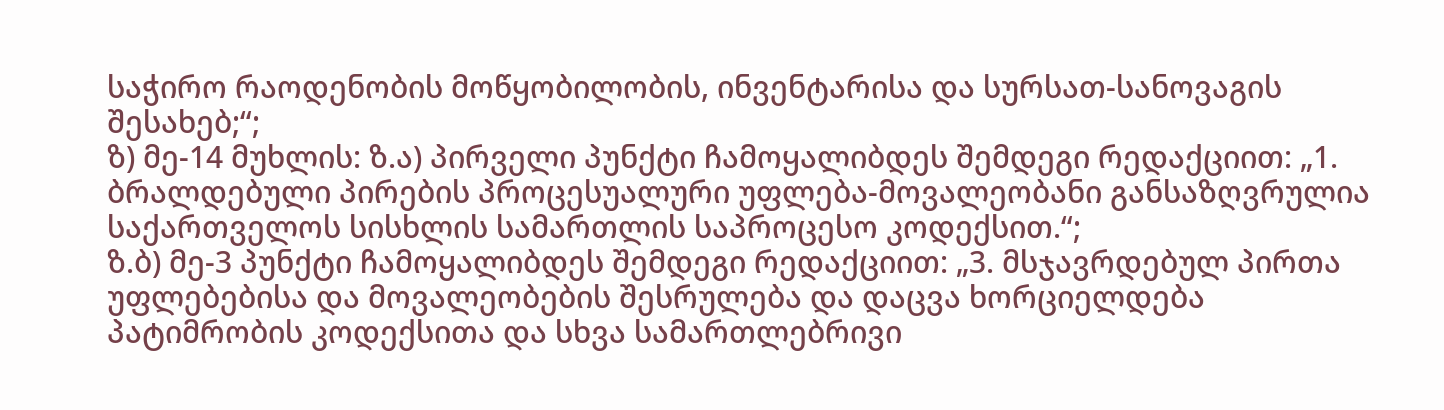საჭირო რაოდენობის მოწყობილობის, ინვენტარისა და სურსათ-სანოვაგის შესახებ;“;
ზ) მე-14 მუხლის: ზ.ა) პირველი პუნქტი ჩამოყალიბდეს შემდეგი რედაქციით: „1. ბრალდებული პირების პროცესუალური უფლება-მოვალეობანი განსაზღვრულია საქართველოს სისხლის სამართლის საპროცესო კოდექსით.“;
ზ.ბ) მე-3 პუნქტი ჩამოყალიბდეს შემდეგი რედაქციით: „3. მსჯავრდებულ პირთა უფლებებისა და მოვალეობების შესრულება და დაცვა ხორციელდება პატიმრობის კოდექსითა და სხვა სამართლებრივი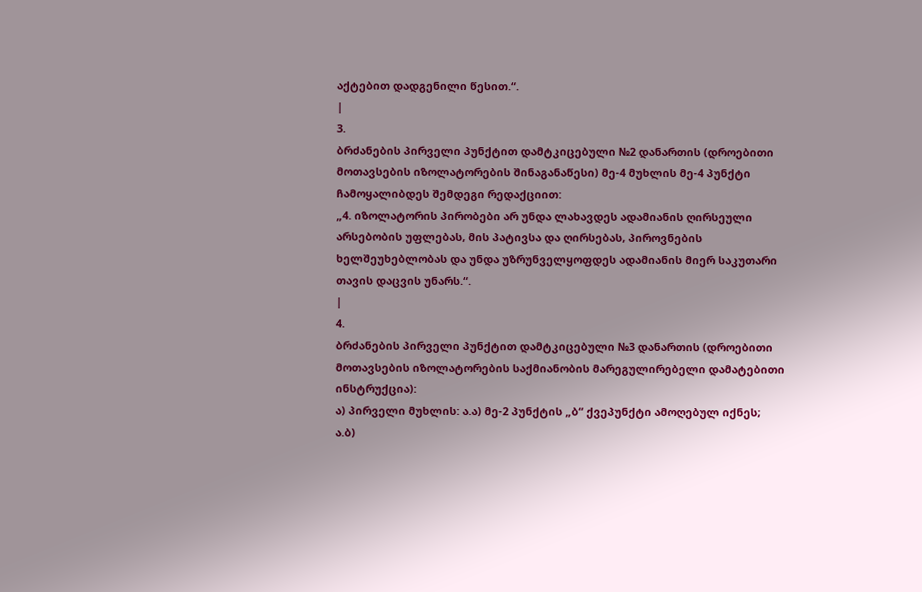აქტებით დადგენილი წესით.“.
|
3.
ბრძანების პირველი პუნქტით დამტკიცებული №2 დანართის (დროებითი მოთავსების იზოლატორების შინაგანაწესი) მე-4 მუხლის მე-4 პუნქტი ჩამოყალიბდეს შემდეგი რედაქციით:
„4. იზოლატორის პირობები არ უნდა ლახავდეს ადამიანის ღირსეული არსებობის უფლებას, მის პატივსა და ღირსებას, პიროვნების ხელშეუხებლობას და უნდა უზრუნველყოფდეს ადამიანის მიერ საკუთარი თავის დაცვის უნარს.“.
|
4.
ბრძანების პირველი პუნქტით დამტკიცებული №3 დანართის (დროებითი მოთავსების იზოლატორების საქმიანობის მარეგულირებელი დამატებითი ინსტრუქცია):
ა) პირველი მუხლის: ა.ა) მე-2 პუნქტის „ბ“ ქვეპუნქტი ამოღებულ იქნეს;
ა.ბ)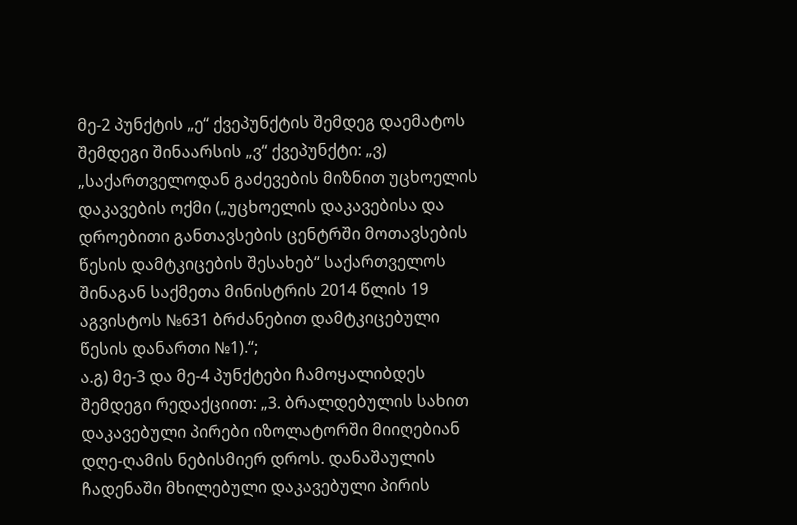მე-2 პუნქტის „ე“ ქვეპუნქტის შემდეგ დაემატოს შემდეგი შინაარსის „ვ“ ქვეპუნქტი: „ვ) „საქართველოდან გაძევების მიზნით უცხოელის დაკავების ოქმი („უცხოელის დაკავებისა და დროებითი განთავსების ცენტრში მოთავსების წესის დამტკიცების შესახებ“ საქართველოს შინაგან საქმეთა მინისტრის 2014 წლის 19 აგვისტოს №631 ბრძანებით დამტკიცებული წესის დანართი №1).“;
ა.გ) მე-3 და მე-4 პუნქტები ჩამოყალიბდეს შემდეგი რედაქციით: „3. ბრალდებულის სახით დაკავებული პირები იზოლატორში მიიღებიან დღე-ღამის ნებისმიერ დროს. დანაშაულის ჩადენაში მხილებული დაკავებული პირის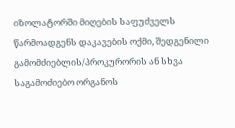იზოლატორში მიღების საფუძველს წარმოადგენს დაკავების ოქმი, შედგენილი გამომძიებლის/პროკურორის ან სხვა საგამოძიებო ორგანოს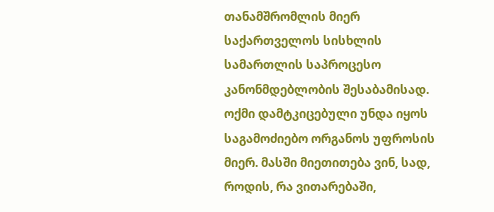თანამშრომლის მიერ საქართველოს სისხლის სამართლის საპროცესო კანონმდებლობის შესაბამისად. ოქმი დამტკიცებული უნდა იყოს საგამოძიებო ორგანოს უფროსის მიერ. მასში მიეთითება ვინ, სად, როდის, რა ვითარებაში,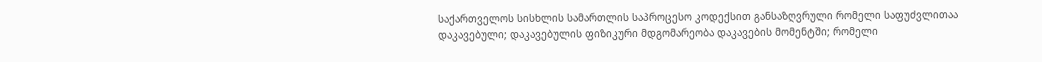საქართველოს სისხლის სამართლის საპროცესო კოდექსით განსაზღვრული რომელი საფუძვლითაა დაკავებული; დაკავებულის ფიზიკური მდგომარეობა დაკავების მომენტში; რომელი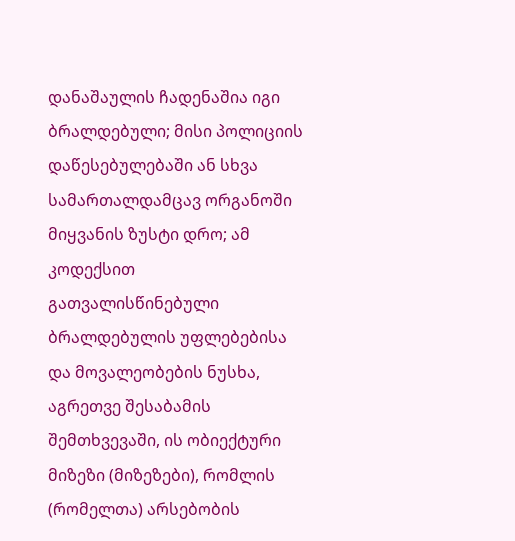დანაშაულის ჩადენაშია იგი ბრალდებული; მისი პოლიციის დაწესებულებაში ან სხვა სამართალდამცავ ორგანოში მიყვანის ზუსტი დრო; ამ კოდექსით გათვალისწინებული ბრალდებულის უფლებებისა და მოვალეობების ნუსხა, აგრეთვე შესაბამის შემთხვევაში, ის ობიექტური მიზეზი (მიზეზები), რომლის (რომელთა) არსებობის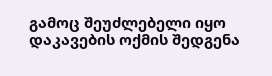გამოც შეუძლებელი იყო დაკავების ოქმის შედგენა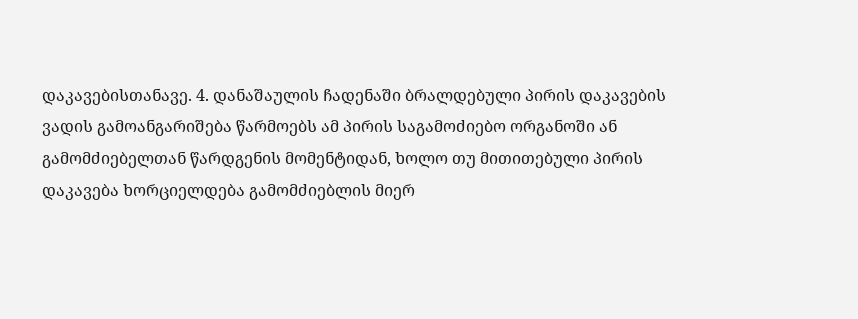დაკავებისთანავე. 4. დანაშაულის ჩადენაში ბრალდებული პირის დაკავების ვადის გამოანგარიშება წარმოებს ამ პირის საგამოძიებო ორგანოში ან გამომძიებელთან წარდგენის მომენტიდან, ხოლო თუ მითითებული პირის დაკავება ხორციელდება გამომძიებლის მიერ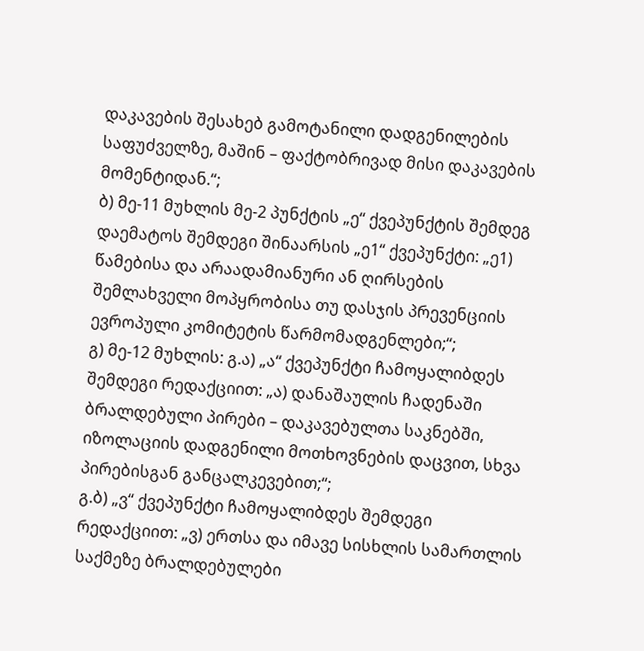დაკავების შესახებ გამოტანილი დადგენილების საფუძველზე, მაშინ – ფაქტობრივად მისი დაკავების მომენტიდან.“;
ბ) მე-11 მუხლის მე-2 პუნქტის „ე“ ქვეპუნქტის შემდეგ დაემატოს შემდეგი შინაარსის „ე1“ ქვეპუნქტი: „ე1) წამებისა და არაადამიანური ან ღირსების შემლახველი მოპყრობისა თუ დასჯის პრევენციის ევროპული კომიტეტის წარმომადგენლები;“;
გ) მე-12 მუხლის: გ.ა) „ა“ ქვეპუნქტი ჩამოყალიბდეს შემდეგი რედაქციით: „ა) დანაშაულის ჩადენაში ბრალდებული პირები – დაკავებულთა საკნებში, იზოლაციის დადგენილი მოთხოვნების დაცვით, სხვა პირებისგან განცალკევებით;“;
გ.ბ) „ვ“ ქვეპუნქტი ჩამოყალიბდეს შემდეგი რედაქციით: „ვ) ერთსა და იმავე სისხლის სამართლის საქმეზე ბრალდებულები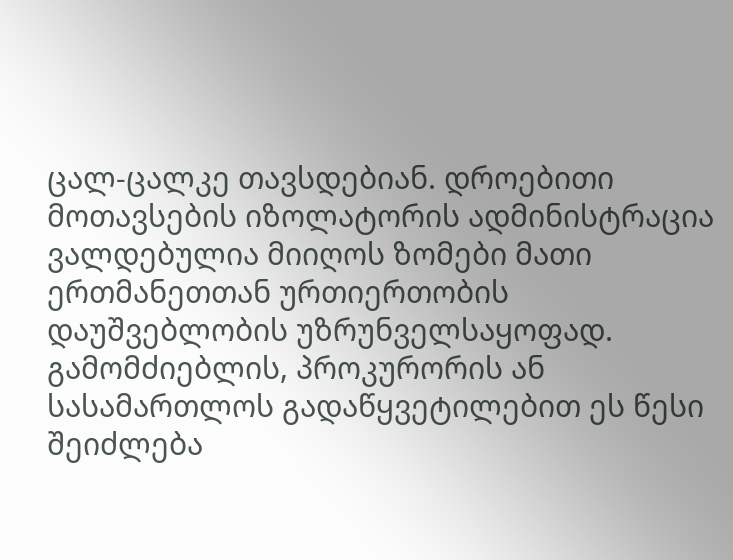ცალ-ცალკე თავსდებიან. დროებითი მოთავსების იზოლატორის ადმინისტრაცია ვალდებულია მიიღოს ზომები მათი ერთმანეთთან ურთიერთობის დაუშვებლობის უზრუნველსაყოფად. გამომძიებლის, პროკურორის ან სასამართლოს გადაწყვეტილებით ეს წესი შეიძლება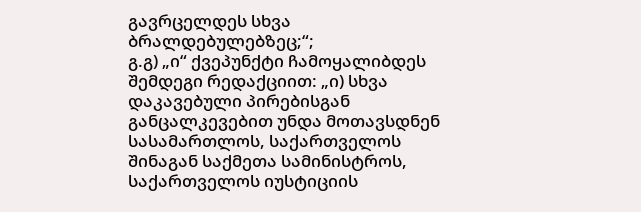გავრცელდეს სხვა ბრალდებულებზეც;“;
გ.გ) „ი“ ქვეპუნქტი ჩამოყალიბდეს შემდეგი რედაქციით: „ი) სხვა დაკავებული პირებისგან განცალკევებით უნდა მოთავსდნენ სასამართლოს, საქართველოს შინაგან საქმეთა სამინისტროს, საქართველოს იუსტიციის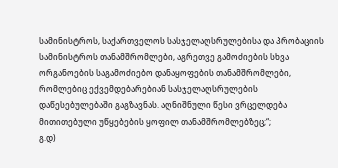სამინისტროს, საქართველოს სასჯელაღსრულებისა და პრობაციის სამინისტროს თანამშრომლები, აგრეთვე გამოძიების სხვა ორგანოების საგამოძიებო დანაყოფების თანამშრომლები, რომლებიც ექვემდებარებიან სასჯელაღსრულების დაწესებულებაში გაგზავნას. აღნიშნული წესი ვრცელდება მითითებული უწყებების ყოფილ თანამშრომლებზეც;“;
გ.დ)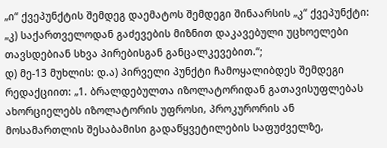„ი“ ქვეპუნქტის შემდეგ დაემატოს შემდეგი შინაარსის „კ“ ქვეპუნქტი: „კ) საქართველოდან გაძევების მიზნით დაკავებული უცხოელები თავსდებიან სხვა პირებისგან განცალკევებით.“;
დ) მე-13 მუხლის: დ.ა) პირველი პუნქტი ჩამოყალიბდეს შემდეგი რედაქციით: „1. ბრალდებულთა იზოლატორიდან გათავისუფლებას ახორციელებს იზოლატორის უფროსი, პროკურორის ან მოსამართლის შესაბამისი გადაწყვეტილების საფუძველზე,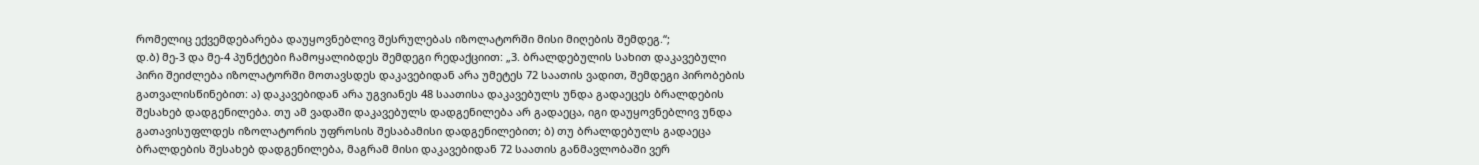რომელიც ექვემდებარება დაუყოვნებლივ შესრულებას იზოლატორში მისი მიღების შემდეგ.“;
დ.ბ) მე-3 და მე-4 პუნქტები ჩამოყალიბდეს შემდეგი რედაქციით: „3. ბრალდებულის სახით დაკავებული პირი შეიძლება იზოლატორში მოთავსდეს დაკავებიდან არა უმეტეს 72 საათის ვადით, შემდეგი პირობების გათვალისწინებით: ა) დაკავებიდან არა უგვიანეს 48 საათისა დაკავებულს უნდა გადაეცეს ბრალდების შესახებ დადგენილება. თუ ამ ვადაში დაკავებულს დადგენილება არ გადაეცა, იგი დაუყოვნებლივ უნდა გათავისუფლდეს იზოლატორის უფროსის შესაბამისი დადგენილებით; ბ) თუ ბრალდებულს გადაეცა ბრალდების შესახებ დადგენილება, მაგრამ მისი დაკავებიდან 72 საათის განმავლობაში ვერ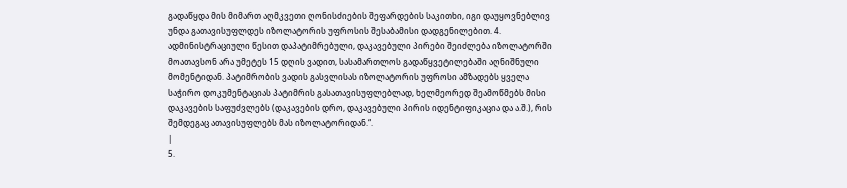გადაწყდა მის მიმართ აღმკვეთი ღონისძიების შეფარდების საკითხი, იგი დაუყოვნებლივ უნდა გათავისუფლდეს იზოლატორის უფროსის შესაბამისი დადგენილებით. 4. ადმინისტრაციული წესით დაპატიმრებული, დაკავებული პირები შეიძლება იზოლატორში მოათავსონ არა უმეტეს 15 დღის ვადით, სასამართლოს გადაწყვეტილებაში აღნიშნული მომენტიდან. პატიმრობის ვადის გასვლისას იზოლატორის უფროსი ამზადებს ყველა საჭირო დოკუმენტაციას პატიმრის გასათავისუფლებლად, ხელმეორედ შეამოწმებს მისი დაკავების საფუძვლებს (დაკავების დრო, დაკავებული პირის იდენტიფიკაცია და ა.შ.), რის შემდეგაც ათავისუფლებს მას იზოლატორიდან.“.
|
5.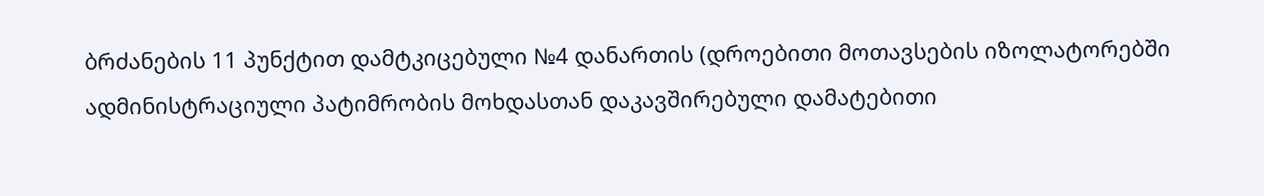ბრძანების 11 პუნქტით დამტკიცებული №4 დანართის (დროებითი მოთავსების იზოლატორებში ადმინისტრაციული პატიმრობის მოხდასთან დაკავშირებული დამატებითი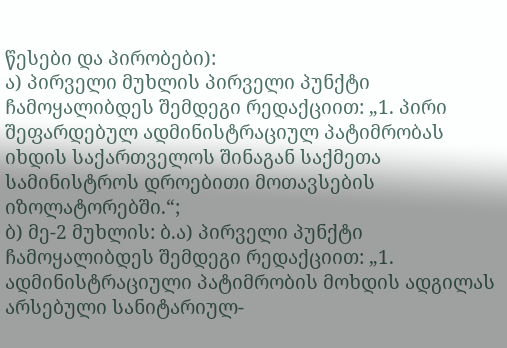წესები და პირობები):
ა) პირველი მუხლის პირველი პუნქტი ჩამოყალიბდეს შემდეგი რედაქციით: „1. პირი შეფარდებულ ადმინისტრაციულ პატიმრობას იხდის საქართველოს შინაგან საქმეთა სამინისტროს დროებითი მოთავსების იზოლატორებში.“;
ბ) მე-2 მუხლის: ბ.ა) პირველი პუნქტი ჩამოყალიბდეს შემდეგი რედაქციით: „1. ადმინისტრაციული პატიმრობის მოხდის ადგილას არსებული სანიტარიულ-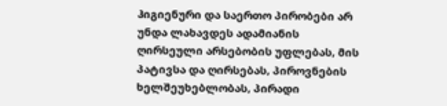ჰიგიენური და საერთო პირობები არ უნდა ლახავდეს ადამიანის ღირსეული არსებობის უფლებას, მის პატივსა და ღირსებას, პიროვნების ხელშეუხებლობას, პირადი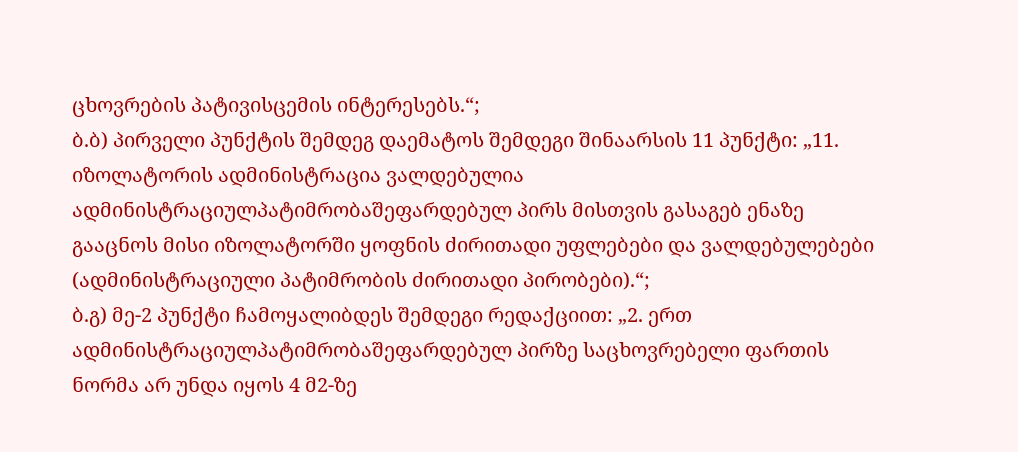ცხოვრების პატივისცემის ინტერესებს.“;
ბ.ბ) პირველი პუნქტის შემდეგ დაემატოს შემდეგი შინაარსის 11 პუნქტი: „11. იზოლატორის ადმინისტრაცია ვალდებულია ადმინისტრაციულპატიმრობაშეფარდებულ პირს მისთვის გასაგებ ენაზე გააცნოს მისი იზოლატორში ყოფნის ძირითადი უფლებები და ვალდებულებები (ადმინისტრაციული პატიმრობის ძირითადი პირობები).“;
ბ.გ) მე-2 პუნქტი ჩამოყალიბდეს შემდეგი რედაქციით: „2. ერთ ადმინისტრაციულპატიმრობაშეფარდებულ პირზე საცხოვრებელი ფართის ნორმა არ უნდა იყოს 4 მ2-ზე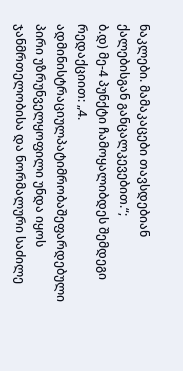ნაკლები. მამაკაცები თავსდებიან ქალებისგან განცალკევებით.“;
ბ.დ) მე-4 პუნქტი ჩამოყალიბდეს შემდეგი რედაქციით: „4. ადმინისტრაციულპატიმრობაშეფარდებული პირი უზრუნველყოფილი უნდა იყოს ჯანმრთელობისა და ნორმალური საძილე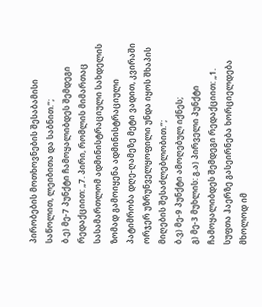პირობების მოთხოვნების შესაბამისი საწოლით, ლეიბითა და საბნით.“;
ბ.ე) მე-7 პუნქტი ჩამოყალიბდეს შემდეგი რედაქციით: „7. პირი, რომლის მიმართაც სასამართლომ ადმინისტრაციული სახდელის ზომად გამოიყენა ადმინისტრაციული პატიმრობა დღე-ღამეზე მეტი ვადით, კვირაში ორჯერ უზრუნველყოფილი უნდა იყოს შხაპის მიღების შესაძლებლობით.“;
ბ.ვ) მე-9 პუნქტი ამოღებულ იქნეს;
გ) მე-3 მუხლის: გ.ა) პირველი პუნქტი ჩამოყალიბდეს შემდეგი რედაქციით: „1. სუფთა ჰაერზე გასეირნება ხორციელდება მხოლოდ იმ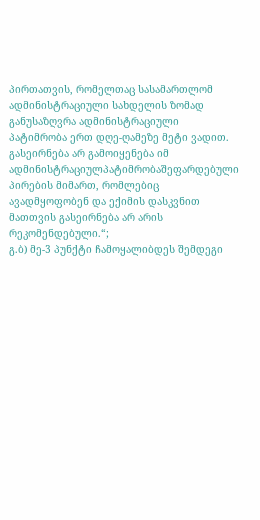პირთათვის, რომელთაც სასამართლომ ადმინისტრაციული სახდელის ზომად განუსაზღვრა ადმინისტრაციული პატიმრობა ერთ დღე-ღამეზე მეტი ვადით. გასეირნება არ გამოიყენება იმ ადმინისტრაციულპატიმრობაშეფარდებული პირების მიმართ, რომლებიც ავადმყოფობენ და ექიმის დასკვნით მათთვის გასეირნება არ არის რეკომენდებული.“;
გ.ბ) მე-3 პუნქტი ჩამოყალიბდეს შემდეგი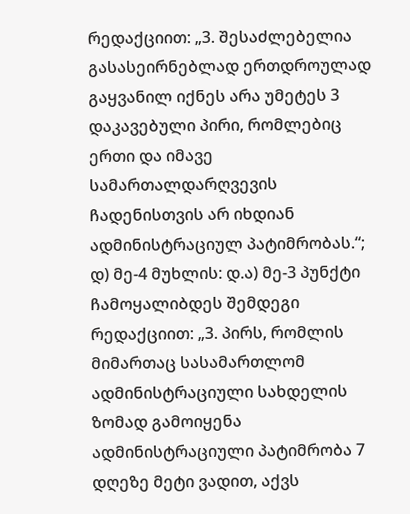რედაქციით: „3. შესაძლებელია გასასეირნებლად ერთდროულად გაყვანილ იქნეს არა უმეტეს 3 დაკავებული პირი, რომლებიც ერთი და იმავე სამართალდარღვევის ჩადენისთვის არ იხდიან ადმინისტრაციულ პატიმრობას.“;
დ) მე-4 მუხლის: დ.ა) მე-3 პუნქტი ჩამოყალიბდეს შემდეგი რედაქციით: „3. პირს, რომლის მიმართაც სასამართლომ ადმინისტრაციული სახდელის ზომად გამოიყენა ადმინისტრაციული პატიმრობა 7 დღეზე მეტი ვადით, აქვს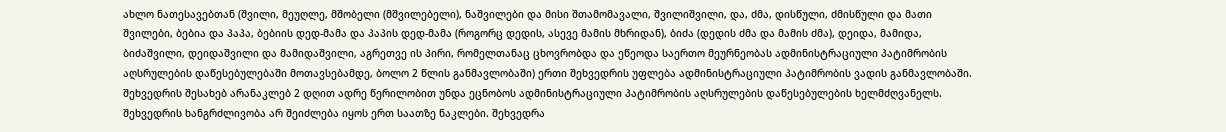ახლო ნათესავებთან (შვილი, მეუღლე, მშობელი (მშვილებელი), ნაშვილები და მისი შთამომავალი, შვილიშვილი, და, ძმა, დისწული, ძმისწული და მათი შვილები, ბებია და პაპა, ბებიის დედ-მამა და პაპის დედ-მამა (როგორც დედის, ასევე მამის მხრიდან), ბიძა (დედის ძმა და მამის ძმა), დეიდა, მამიდა, ბიძაშვილი, დეიდაშვილი და მამიდაშვილი, აგრეთვე ის პირი, რომელთანაც ცხოვრობდა და ეწეოდა საერთო მეურნეობას ადმინისტრაციული პატიმრობის აღსრულების დაწესებულებაში მოთავსებამდე, ბოლო 2 წლის განმავლობაში) ერთი შეხვედრის უფლება ადმინისტრაციული პატიმრობის ვადის განმავლობაში. შეხვედრის შესახებ არანაკლებ 2 დღით ადრე წერილობით უნდა ეცნობოს ადმინისტრაციული პატიმრობის აღსრულების დაწესებულების ხელმძღვანელს. შეხვედრის ხანგრძლივობა არ შეიძლება იყოს ერთ საათზე ნაკლები. შეხვედრა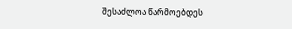შესაძლოა წარმოებდეს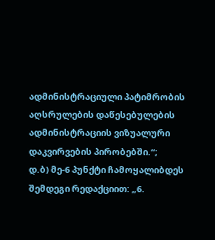ადმინისტრაციული პატიმრობის აღსრულების დაწესებულების ადმინისტრაციის ვიზუალური დაკვირვების პირობებში.“;
დ.ბ) მე-6 პუნქტი ჩამოყალიბდეს შემდეგი რედაქციით: „6.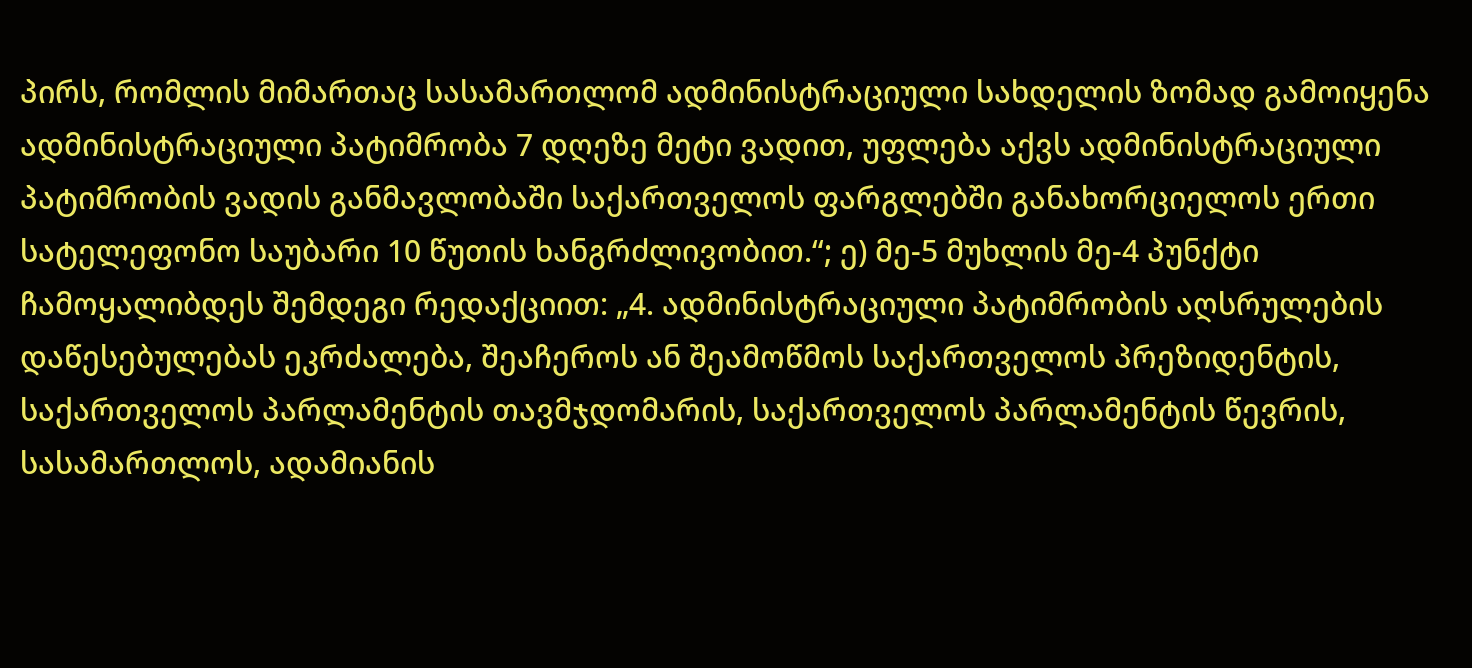პირს, რომლის მიმართაც სასამართლომ ადმინისტრაციული სახდელის ზომად გამოიყენა ადმინისტრაციული პატიმრობა 7 დღეზე მეტი ვადით, უფლება აქვს ადმინისტრაციული პატიმრობის ვადის განმავლობაში საქართველოს ფარგლებში განახორციელოს ერთი სატელეფონო საუბარი 10 წუთის ხანგრძლივობით.“; ე) მე-5 მუხლის მე-4 პუნქტი ჩამოყალიბდეს შემდეგი რედაქციით: „4. ადმინისტრაციული პატიმრობის აღსრულების დაწესებულებას ეკრძალება, შეაჩეროს ან შეამოწმოს საქართველოს პრეზიდენტის, საქართველოს პარლამენტის თავმჯდომარის, საქართველოს პარლამენტის წევრის, სასამართლოს, ადამიანის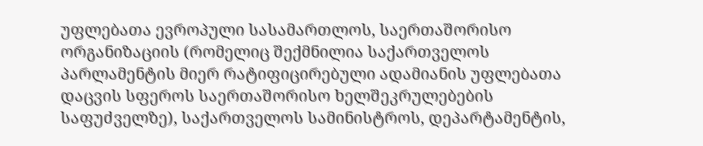უფლებათა ევროპული სასამართლოს, საერთაშორისო ორგანიზაციის (რომელიც შექმნილია საქართველოს პარლამენტის მიერ რატიფიცირებული ადამიანის უფლებათა დაცვის სფეროს საერთაშორისო ხელშეკრულებების საფუძველზე), საქართველოს სამინისტროს, დეპარტამენტის,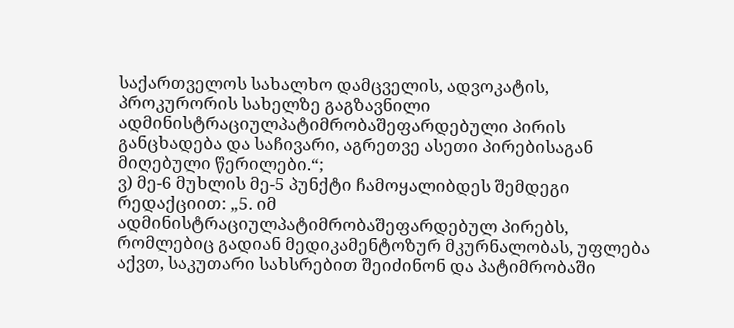საქართველოს სახალხო დამცველის, ადვოკატის, პროკურორის სახელზე გაგზავნილი ადმინისტრაციულპატიმრობაშეფარდებული პირის განცხადება და საჩივარი, აგრეთვე ასეთი პირებისაგან მიღებული წერილები.“;
ვ) მე-6 მუხლის მე-5 პუნქტი ჩამოყალიბდეს შემდეგი რედაქციით: „5. იმ ადმინისტრაციულპატიმრობაშეფარდებულ პირებს, რომლებიც გადიან მედიკამენტოზურ მკურნალობას, უფლება აქვთ, საკუთარი სახსრებით შეიძინონ და პატიმრობაში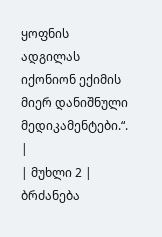ყოფნის ადგილას იქონიონ ექიმის მიერ დანიშნული მედიკამენტები.“. |
| მუხლი 2 |
ბრძანება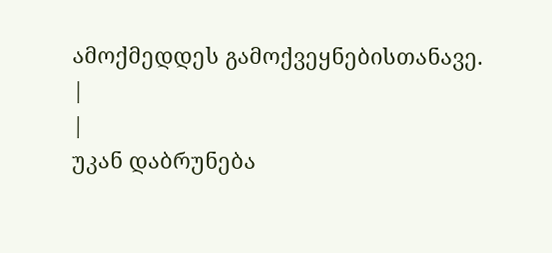ამოქმედდეს გამოქვეყნებისთანავე.
|
|
უკან დაბრუნება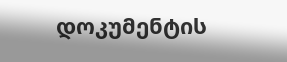დოკუმენტის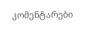კომენტარები